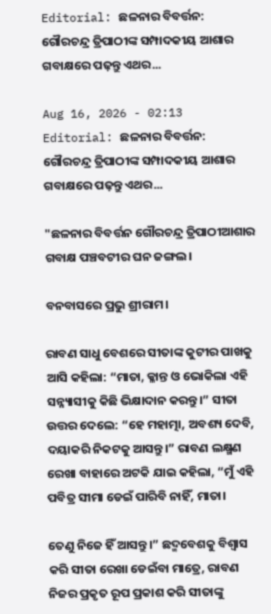Editorial: ଛଳନାର ବିବର୍ତ୍ତନ: ଗୌରଚନ୍ଦ୍ର ତ୍ରିପାଠୀଙ୍କ ସମ୍ପାଦକୀୟ ଆଶାର ଗବାକ୍ଷରେ ପଢ଼ନ୍ତୁ ଏଥର...

Aug 16, 2026 - 02:13
Editorial: ଛଳନାର ବିବର୍ତ୍ତନ: ଗୌରଚନ୍ଦ୍ର ତ୍ରିପାଠୀଙ୍କ ସମ୍ପାଦକୀୟ ଆଶାର ଗବାକ୍ଷରେ ପଢ଼ନ୍ତୁ ଏଥର...

"ଛଳନାର ବିବର୍ତ୍ତନ ଗୌରଚନ୍ଦ୍ର ତ୍ରିପାଠୀଆଶାର ଗବାକ୍ଷ ପଞ୍ଚବଟୀର ଘନ ଜଙ୍ଗଲ।

ବନବାସରେ ପ୍ରଭୁ ଶ୍ରୀରାମ।

ରାବଣ ସାଧୁ ବେଶରେ ସୀତାଙ୍କ କୁଟୀର ପାଖକୁ ଆସି କହିଲା: “ମାତା, କ୍ଳାନ୍ତ ଓ ଭୋକିଲା ଏହି ସନ୍ନ୍ୟାସୀକୁ କିଛି ଭିକ୍ଷାଦାନ କରନ୍ତୁ।” ସୀତା ଉତ୍ତର ଦେଲେ: “ହେ ମହାତ୍ମା, ଅବଶ୍ୟ ଦେବି, ଦୟାକରି ନିକଟକୁ ଆସନ୍ତୁ।” ରାବଣ ଲକ୍ଷ୍ମଣ ରେଖା ବାହାରେ ଅଟକି ଯାଇ କହିଲା, “ମୁଁ ଏହି ପବିତ୍ର ସୀମା ଡେଇଁ ପାରିବି ନାହିଁ, ମାତା।

ତେଣୁ ନିଜେ ହିଁ ଆସନ୍ତୁ।” ଛଦ୍ମବେଶକୁ ବିଶ୍ୱାସ କରି ସୀତା ରେଖା ଡେଇଁବା ମାତ୍ରେ, ରାବଣ ନିଜର ପ୍ରକୃତ ରୂପ ପ୍ରକାଶ କରି ସୀତାଙ୍କୁ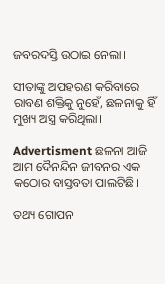ଜବରଦସ୍ତି ଉଠାଇ ନେଲା।

ସୀତାଙ୍କୁ ଅପହରଣ କରିବାରେ ରାବଣ ଶକ୍ତିକୁ ନୁହେଁ, ଛଳନାକୁ ହିଁ ମୁଖ୍ୟ ଅସ୍ତ୍ର କରିଥିଲା।

Advertisment ଛଳନା ଆଜି ଆମ ଦୈନନ୍ଦିନ ଜୀବନର ଏକ କଠୋର ବାସ୍ତବତା ପାଲଟିଛି।

ତଥ୍ୟ ଗୋପନ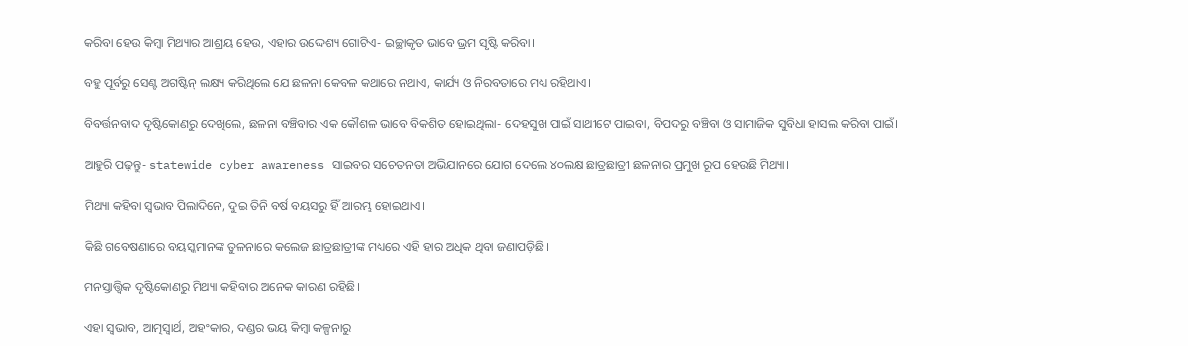କରିବା ହେଉ କିମ୍ବା ମିଥ୍ୟାର ଆଶ୍ରୟ ହେଉ, ଏହାର ଉଦ୍ଦେଶ୍ୟ ଗୋଟିଏ- ଇଚ୍ଛାକୃତ ଭାବେ ଭ୍ରମ ସୃଷ୍ଟି କରିବା।

ବହୁ ପୂର୍ବରୁ ସେଣ୍ଟ ଅଗଷ୍ଟିନ୍ ଲକ୍ଷ୍ୟ କରିଥିଲେ ଯେ ଛଳନା କେବଳ କଥାରେ ନଥାଏ, କାର୍ଯ୍ୟ ଓ ନିରବତାରେ ମଧ୍ୟ ରହିଥାଏ।

ବିବର୍ତ୍ତନବାଦ ଦୃଷ୍ଟିକୋଣରୁ ଦେଖିଲେ, ଛଳନା ବଞ୍ଚିବାର ଏକ କୌଶଳ ଭାବେ ବିକଶିତ ହୋଇଥିଲା- ଦେହସୁଖ ପାଇଁ ସାଥୀଟେ ପାଇବା, ବିପଦରୁ ବଞ୍ଚିବା ଓ ସାମାଜିକ ସୁବିଧା ହାସଲ କରିବା ପାଇଁ।

ଆହୁରି ପଢ଼ନ୍ତୁ- statewide cyber awareness ସାଇବର ସଚେତନତା ଅଭିଯାନରେ ଯୋଗ ଦେଲେ ୪୦ଲକ୍ଷ ଛାତ୍ରଛାତ୍ରୀ ଛଳନାର ପ୍ରମୁଖ ରୂପ ହେଉଛି ମିଥ୍ୟା।

ମିଥ୍ୟା କହିବା ସ୍ବଭାବ ପିଲାଦିନେ, ଦୁଇ ତିନି ବର୍ଷ ବୟସରୁ ହିଁ ଆରମ୍ଭ ହୋଇଥାଏ।

କିଛି ଗବେଷଣାରେ ବୟସ୍କମାନଙ୍କ ତୁଳନାରେ କଲେଜ ଛାତ୍ରଛାତ୍ରୀଙ୍କ ମଧ୍ୟରେ ଏହି ହାର ଅଧିକ ଥିବା ଜଣାପଡ଼ିଛି।

ମନସ୍ତାତ୍ତ୍ବିକ ଦୃଷ୍ଟିକୋଣରୁ ମିଥ୍ୟା କହିବାର ଅନେକ କାରଣ ରହିଛି।

ଏହା ସ୍ୱଭାବ, ଆତ୍ମସ୍ବାର୍ଥ, ଅହଂକାର, ଦଣ୍ଡର ଭୟ କିମ୍ବା କଳ୍ପନାରୁ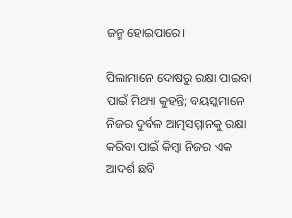ଜନ୍ମ ହୋଇପାରେ।

ପିଲାମାନେ ଦୋଷରୁ ରକ୍ଷା ପାଇବା ପାଇଁ ମିଥ୍ୟା କୁହନ୍ତି; ବୟସ୍କମାନେ ନିଜର ଦୁର୍ବଳ ଆତ୍ମସମ୍ମାନକୁ ରକ୍ଷା କରିବା ପାଇଁ କିମ୍ବା ନିଜର ଏକ ଆଦର୍ଶ ଛବି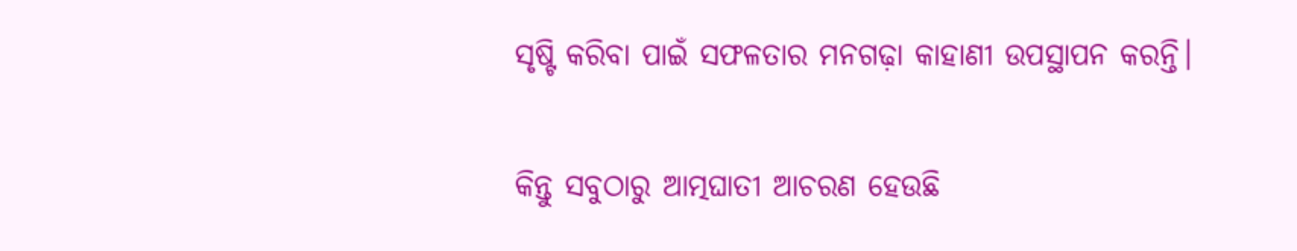ସୃଷ୍ଟି କରିବା ପାଇଁ ସଫଳତାର ମନଗଢ଼ା କାହାଣୀ ଉପସ୍ଥାପନ କରନ୍ତି।

କିନ୍ତୁ ସବୁଠାରୁ ଆତ୍ମଘାତୀ ଆଚରଣ ହେଉଛି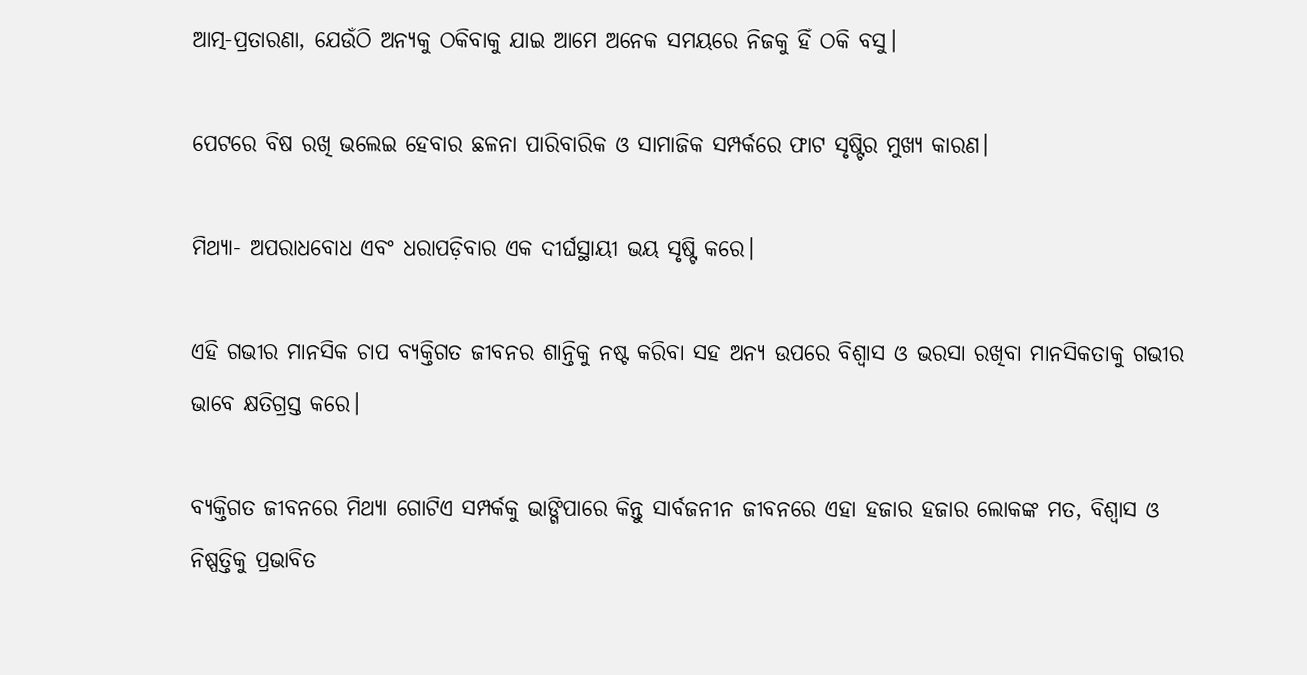ଆତ୍ମ-ପ୍ରତାରଣା, ଯେଉଁଠି ଅନ୍ୟକୁ ଠକିବାକୁ ଯାଇ ଆମେ ଅନେକ ସମୟରେ ନିଜକୁ ହିଁ ଠକି ବସୁ।

ପେଟରେ ବିଷ ରଖି ଭଲେଇ ହେବାର ଛଳନା ପାରିବାରିକ ଓ ସାମାଜିକ ସମ୍ପର୍କରେ ଫାଟ ସୃଷ୍ଟିର ମୁଖ୍ୟ କାରଣ।

ମିଥ୍ୟା- ଅପରାଧବୋଧ ଏବଂ ଧରାପଡ଼ିବାର ଏକ ଦୀର୍ଘସ୍ଥାୟୀ ଭୟ ସୃଷ୍ଟି କରେ।

ଏହି ଗଭୀର ମାନସିକ ଚାପ ବ୍ୟକ୍ତିଗତ ଜୀବନର ଶାନ୍ତିକୁ ନଷ୍ଟ କରିବା ସହ ଅନ୍ୟ ଉପରେ ବିଶ୍ୱାସ ଓ ଭରସା ରଖିବା ମାନସିକତାକୁ ଗଭୀର ଭାବେ କ୍ଷତିଗ୍ରସ୍ତ କରେ।

ବ୍ୟକ୍ତିଗତ ଜୀବନରେ ମିଥ୍ୟା ଗୋଟିଏ ସମ୍ପର୍କକୁ ଭାଙ୍ଗିପାରେ କିନ୍ତୁ ସାର୍ବଜନୀନ ଜୀବନରେ ଏହା ହଜାର ହଜାର ଲୋକଙ୍କ ମତ, ବିଶ୍ୱାସ ଓ ନିଷ୍ପତ୍ତିକୁ ପ୍ରଭାବିତ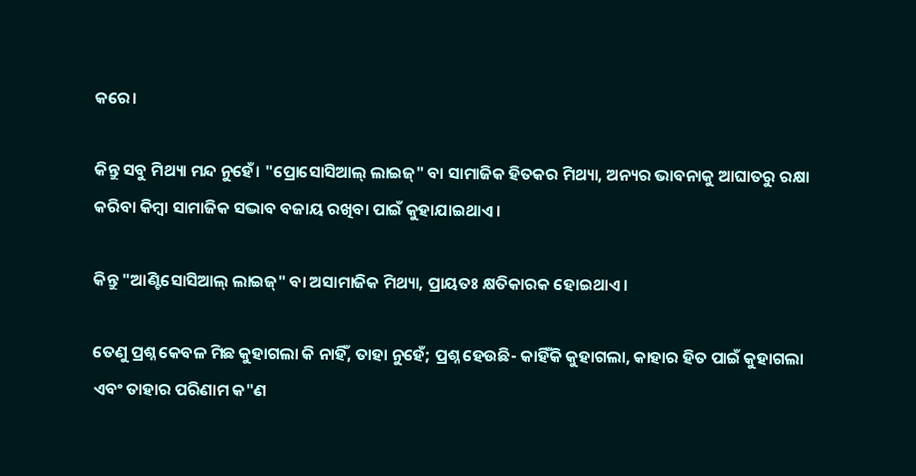କରେ।

କିନ୍ତୁ ସବୁ ମିଥ୍ୟା ମନ୍ଦ ନୁହେଁ। "ପ୍ରୋସୋସିଆଲ୍ ଲାଇଜ୍" ବା ସାମାଜିକ ହିତକର ମିଥ୍ୟା, ଅନ୍ୟର ଭାବନାକୁ ଆଘାତରୁ ରକ୍ଷା କରିବା କିମ୍ବା ସାମାଜିକ ସଦ୍ଭାବ ବଜାୟ ରଖିବା ପାଇଁ କୁହାଯାଇଥାଏ।

କିନ୍ତୁ "ଆଣ୍ଟିସୋସିଆଲ୍ ଲାଇଜ୍" ବା ଅସାମାଜିକ ମିଥ୍ୟା, ପ୍ରାୟତଃ କ୍ଷତିକାରକ ହୋଇଥାଏ।

ତେଣୁ ପ୍ରଶ୍ନ କେବଳ ମିଛ କୁହାଗଲା କି ନାହିଁ, ତାହା ନୁହେଁ; ପ୍ରଶ୍ନ ହେଉଛି- କାହିଁକି କୁହାଗଲା, କାହାର ହିତ ପାଇଁ କୁହାଗଲା ଏବଂ ତାହାର ପରିଣାମ କ"ଣ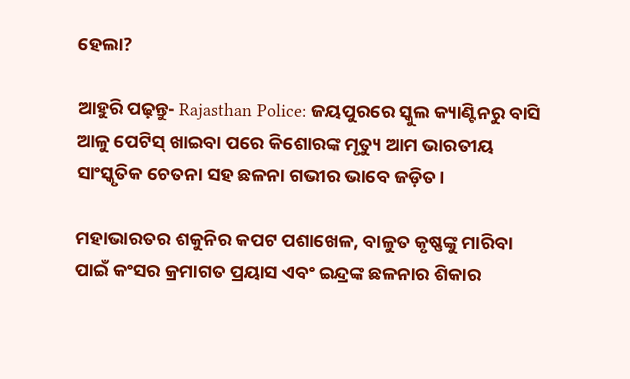ହେଲା?

ଆହୁରି ପଢ଼ନ୍ତୁ- Rajasthan Police: ଜୟପୁରରେ ସ୍କୁଲ କ୍ୟାଣ୍ଟିନରୁ ବାସି ଆଳୁ ପେଟିସ୍ ଖାଇବା ପରେ କିଶୋରଙ୍କ ମୃତ୍ୟୁ ଆମ ଭାରତୀୟ ସାଂସ୍କୃତିକ ଚେତନା ସହ ଛଳନା ଗଭୀର ଭାବେ ଜଡ଼ିତ।

ମହାଭାରତର ଶକୁନିର କପଟ ପଶାଖେଳ, ବାଳୁତ କୃଷ୍ଣଙ୍କୁ ମାରିବା ପାଇଁ କଂସର କ୍ରମାଗତ ପ୍ରୟାସ ଏବଂ ଇନ୍ଦ୍ରଙ୍କ ଛଳନାର ଶିକାର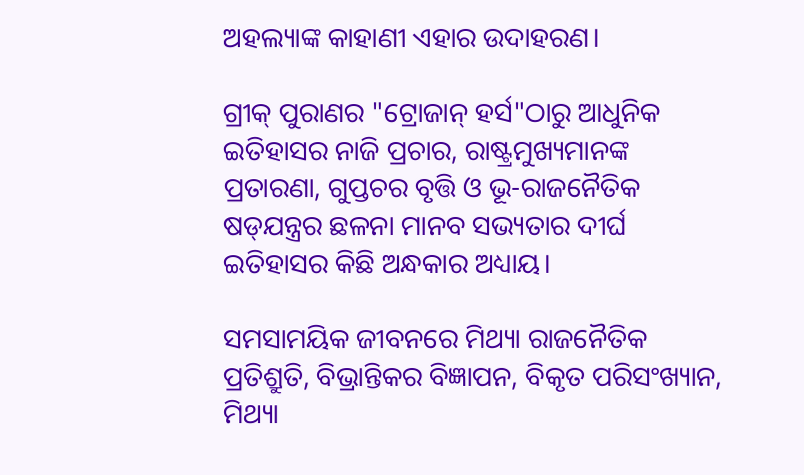ଅହଲ୍ୟାଙ୍କ କାହାଣୀ ଏହାର ଉଦାହରଣ।

ଗ୍ରୀକ୍ ପୁରାଣର "ଟ୍ରୋଜାନ୍ ହର୍ସ"ଠାରୁ ଆଧୁନିକ ଇତିହାସର ନାଜି ପ୍ରଚାର, ରାଷ୍ଟ୍ରମୁଖ୍ୟମାନଙ୍କ ପ୍ରତାରଣା, ଗୁପ୍ତଚର ବୃତ୍ତି ଓ ଭୂ-ରାଜନୈତିକ ଷଡ୍‌ଯନ୍ତ୍ରର ଛଳନା ମାନବ ସଭ୍ୟତାର ଦୀର୍ଘ ଇତିହାସର କିଛି ଅନ୍ଧକାର ଅଧ୍ୟାୟ।

ସମସାମୟିକ ଜୀବନରେ ମିଥ୍ୟା ରାଜନୈତିକ ପ୍ରତିଶ୍ରୁତି, ବିଭ୍ରାନ୍ତିକର ବିଜ୍ଞାପନ, ବିକୃତ ପରିସଂଖ୍ୟାନ, ମିଥ୍ୟା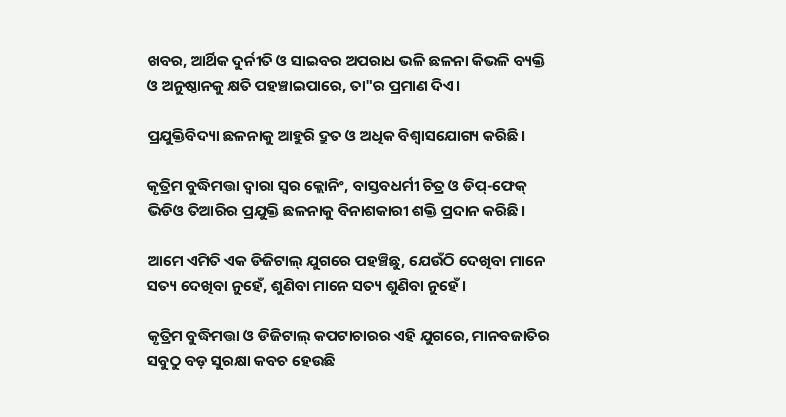ଖବର, ଆର୍ଥିକ ଦୁର୍ନୀତି ଓ ସାଇବର ଅପରାଧ ଭଳି ଛଳନା କିଭଳି ବ୍ୟକ୍ତି ଓ ଅନୁଷ୍ଠାନକୁ କ୍ଷତି ପହଞ୍ଚାଇପାରେ, ତା"ର ପ୍ରମାଣ ଦିଏ।

ପ୍ରଯୁକ୍ତିବିଦ୍ୟା ଛଳନାକୁ ଆହୁରି ଦ୍ରୁତ ଓ ଅଧିକ ବିଶ୍ୱାସଯୋଗ୍ୟ କରିଛି।

କୃତ୍ରିମ ବୁଦ୍ଧିମତ୍ତା ଦ୍ୱାରା ସ୍ୱର କ୍ଲୋନିଂ, ବାସ୍ତବଧର୍ମୀ ଚିତ୍ର ଓ ଡିପ୍‌-ଫେକ୍ ଭିଡିଓ ତିଆରିର ପ୍ରଯୁକ୍ତି ଛଳନାକୁ ବିନାଶକାରୀ ଶକ୍ତି ପ୍ରଦାନ କରିଛି।

ଆମେ ଏମିତି ଏକ ଡିଜିଟାଲ୍ ଯୁଗରେ ପହଞ୍ଚିଛୁ, ଯେଉଁଠି ଦେଖିବା ମାନେ ସତ୍ୟ ଦେଖିବା ନୁହେଁ, ଶୁଣିବା ମାନେ ସତ୍ୟ ଶୁଣିବା ନୁହେଁ।

କୃତ୍ରିମ ବୁଦ୍ଧିମତ୍ତା ଓ ଡିଜିଟାଲ୍ କପଟାଚାରର ଏହି ଯୁଗରେ, ମାନବଜାତିର ସବୁଠୁ ବଡ଼ ସୁରକ୍ଷା କବଚ ହେଉଛି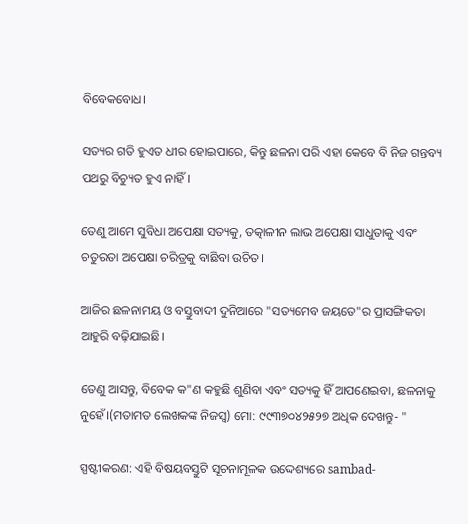ବିବେକବୋଧ।

ସତ୍ୟର ଗତି ହୁଏତ ଧୀର ହୋଇପାରେ, କିନ୍ତୁ ଛଳନା ପରି ଏହା କେବେ ବି ନିଜ ଗନ୍ତବ୍ୟ ପଥରୁ ବିଚ୍ୟୁତ ହୁଏ ନାହିଁ।

ତେଣୁ ଆମେ ସୁବିଧା ଅପେକ୍ଷା ସତ୍ୟକୁ, ତତ୍କାଳୀନ ଲାଭ ଅପେକ୍ଷା ସାଧୁତାକୁ ଏବଂ ଚତୁରତା ଅପେକ୍ଷା ଚରିତ୍ରକୁ ବାଛିବା ଉଚିତ।

ଆଜିର ଛଳନାମୟ ଓ ବସ୍ତୁବାଦୀ ଦୁନିଆରେ "ସତ୍ୟମେବ ଜୟତେ"ର ପ୍ରାସଙ୍ଗିକତା ଆହୁରି ବଢ଼ିଯାଇଛି।

ତେଣୁ ଆସନ୍ତୁ, ବିବେକ କ"ଣ କହୁଛି ଶୁଣିବା ଏବଂ ସତ୍ୟକୁ ହିଁ ଆପଣେଇବା, ଛଳନାକୁ ନୁହେଁ।(ମତାମତ ଲେଖକଙ୍କ ନିଜସ୍ବ) ମୋ: ୯୯୩୭୦୪୨୫୨୭ ଅଧିକ ଦେଖନ୍ତୁ- "

ସ୍ପଷ୍ଟୀକରଣ: ଏହି ବିଷୟବସ୍ତୁଟି ସୂଚନାମୂଳକ ଉଦ୍ଦେଶ୍ୟରେ sambad-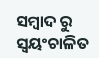ସମ୍ବାଦ ରୁ ସ୍ୱୟଂଚାଳିତ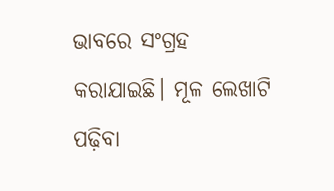ଭାବରେ ସଂଗ୍ରହ କରାଯାଇଛି। ମୂଳ ଲେଖାଟି ପଢ଼ିବା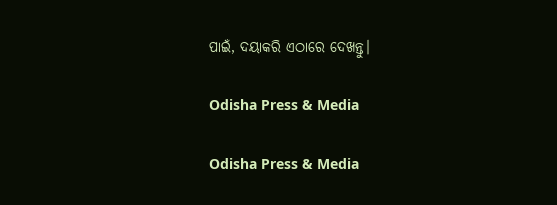ପାଇଁ, ଦୟାକରି ଏଠାରେ ଦେଖନ୍ତୁ।

Odisha Press & Media

Odisha Press & Media